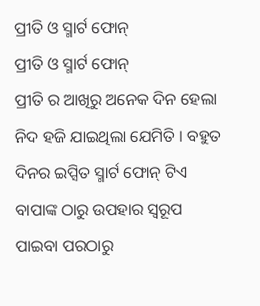ପ୍ରୀତି ଓ ସ୍ମାର୍ଟ ଫୋନ୍
ପ୍ରୀତି ଓ ସ୍ମାର୍ଟ ଫୋନ୍
ପ୍ରୀତି ର ଆଖିରୁ ଅନେକ ଦିନ ହେଲା ନିଦ ହଜି ଯାଇଥିଲା ଯେମିତି । ବହୁତ ଦିନର ଇପ୍ସିତ ସ୍ମାର୍ଟ ଫୋନ୍ ଟିଏ ବାପାଙ୍କ ଠାରୁ ଉପହାର ସ୍ୱରୂପ ପାଇବା ପରଠାରୁ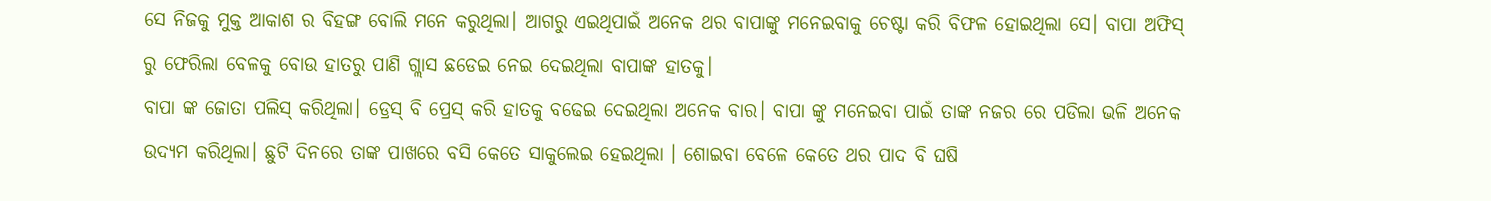ସେ ନିଜକୁ ମୁକ୍ତ ଆକାଶ ର ବିହଙ୍ଗ ବୋଲି ମନେ କରୁଥିଲା। ଆଗରୁ ଏଇଥିପାଇଁ ଅନେକ ଥର ବାପାଙ୍କୁ ମନେଇବାକୁ ଚେଷ୍ଟା କରି ବିଫଳ ହୋଇଥିଲା ସେ। ବାପା ଅଫିସ୍ ରୁ ଫେରିଲା ବେଳକୁ ବୋଉ ହାତରୁ ପାଣି ଗ୍ଲାସ ଛଡେଇ ନେଇ ଦେଇଥିଲା ବାପାଙ୍କ ହାତକୁ।
ବାପା ଙ୍କ ଜୋତା ପଲିସ୍ କରିଥିଲା। ଡ୍ରେସ୍ ବି ପ୍ରେସ୍ କରି ହାତକୁ ବଢେଇ ଦେଇଥିଲା ଅନେକ ବାର। ବାପା ଙ୍କୁ ମନେଇବା ପାଇଁ ତାଙ୍କ ନଜର ରେ ପଡିଲା ଭଳି ଅନେକ ଉଦ୍ୟମ କରିଥିଲା। ଛୁଟି ଦିନରେ ତାଙ୍କ ପାଖରେ ବସି କେତେ ସାକୁଲେଇ ହେଇଥିଲା । ଶୋଇବା ବେଳେ କେତେ ଥର ପାଦ ବି ଘଷି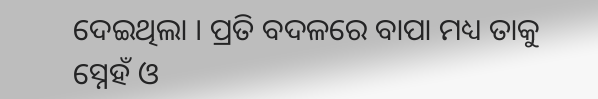ଦେଇଥିଲା । ପ୍ରତି ବଦଳରେ ବାପା ମଧ୍ୟ ତାକୁ ସ୍ନେହଁ ଓ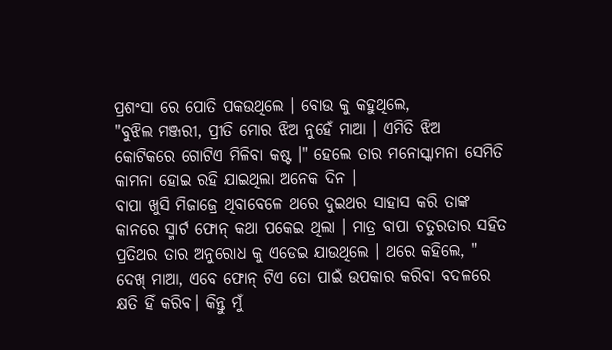ପ୍ରଶଂସା ରେ ପୋତି ପକଉଥିଲେ । ବୋଉ କୁ କହୁଥିଲେ,
"ବୁଝିଲ ମଞ୍ଜରୀ, ପ୍ରୀତି ମୋର ଝିଅ ନୁହେଁ ମାଆ । ଏମିତି ଝିଅ କୋଟିକରେ ଗୋଟିଏ ମିଳିବା କଷ୍ଟ ।" ହେଲେ ତାର ମନୋସ୍କାମନା ସେମିତି କାମନା ହୋଇ ରହି ଯାଇଥିଲା ଅନେକ ଦିନ ।
ବାପା ଖୁସି ମିଜାଜ୍ରେ ଥିବାବେଳେ ଥରେ ଦୁଇଥର ସାହାସ କରି ତାଙ୍କ କାନରେ ସ୍ମାର୍ଟ ଫୋନ୍ କଥା ପକେଇ ଥିଲା । ମାତ୍ର ବାପା ଚତୁରତାର ସହିତ ପ୍ରତିଥର ତାର ଅନୁରୋଧ କୁ ଏଡେଇ ଯାଉଥିଲେ । ଥରେ କହିଲେ, " ଦେଖ୍ ମାଆ, ଏବେ ଫୋନ୍ ଟିଏ ତୋ ପାଇଁ ଉପକାର କରିବା ବଦଳରେ କ୍ଷତି ହିଁ କରିବ। କିନ୍ତୁ ମୁଁ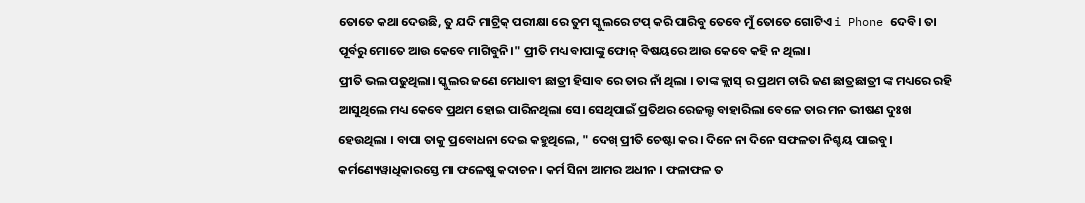ତୋତେ କଥା ଦେଉଛି, ତୁ ଯଦି ମାଟ୍ରିକ୍ ପରୀକ୍ଷା ରେ ତୁମ ସ୍କୁଲରେ ଟପ୍ କରି ପାରିବୁ ତେବେ ମୁଁ ତୋତେ ଗୋଟିଏ i Phone ଦେବି। ତା ପୂର୍ବରୁ ମୋତେ ଆଉ କେବେ ମାଗିବୁନି।" ପ୍ରୀତି ମଧ୍ୟ ବାପାଙ୍କୁ ଫୋନ୍ ବିଷୟରେ ଆଉ କେବେ କହି ନ ଥିଲା।
ପ୍ରୀତି ଭଲ ପଢୁଥିଲା। ସ୍କୁଲର ଜଣେ ମେଧାବୀ ଛାତ୍ରୀ ହିସାବ ରେ ତାର ନାଁ ଥିଲା । ତାଙ୍କ କ୍ଲାସ୍ ର ପ୍ରଥମ ଚାରି ଜଣ ଛାତ୍ରଛାତ୍ରୀ ଙ୍କ ମଧ୍ୟରେ ରହି ଆସୁଥିଲେ ମଧ୍ୟ କେବେ ପ୍ରଥମ ହୋଇ ପାରିନଥିଲା ସେ। ସେଥିପାଇଁ ପ୍ରତିଥର ରେଜଲ୍ଟ ବାହାରିଲା ବେଳେ ତାର ମନ ଭୀଷଣ ଦୁଃଖ ହେଉଥିଲା । ବାପା ତାକୁ ପ୍ରବୋଧନା ଦେଇ କହୁଥିଲେ, " ଦେଖ୍ ପ୍ରୀତି ଚେଷ୍ଟା କର। ଦିନେ ନା ଦିନେ ସଫଳତା ନିଶ୍ଚୟ ପାଇବୁ। କର୍ମଣ୍ୟେୱାଧିକାରସ୍ତେ ମା ଫଳେଷୁ କଦାଚନ। କର୍ମ ସିନା ଆମର ଅଧୀନ । ଫଳାଫଳ ତ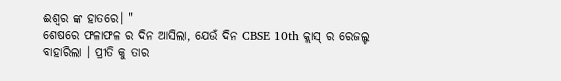ଈଶ୍ୱର ଙ୍କ ହାତରେ। "
ଶେଷରେ ଫଳାଫଳ ର ଦିନ ଆସିଲା, ଯେଉଁ ଦିନ CBSE 10th କ୍ଲାସ୍ ର ରେଜଲ୍ଟ ବାହାରିଲା । ପ୍ରୀତି କୁ ତାର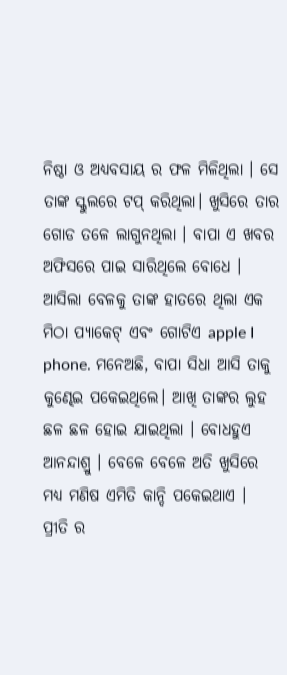ନିଷ୍ଠା ଓ ଅଧ୍ୟବସାୟ ର ଫଳ ମିଳିଥିଲା । ସେ ତାଙ୍କ ସ୍କୁଲରେ ଟପ୍ କରିଥିଲା। ଖୁସିରେ ତାର ଗୋଡ ତଳେ ଲାଗୁନଥିଲା । ବାପା ଏ ଖବର ଅଫିସରେ ପାଇ ସାରିଥିଲେ ବୋଧେ । ଆସିଲା ବେଳକୁ ତାଙ୍କ ହାତରେ ଥିଲା ଏକ ମିଠା ପ୍ୟାକେଟ୍ ଏବଂ ଗୋଟିଏ apple I phone. ମନେଅଛି, ବାପା ସିଧା ଆସି ତାକୁ କୁଣ୍ଢେଇ ପକେଇଥିଲେ। ଆଖି ତାଙ୍କର ଲୁହ ଛଳ ଛଳ ହୋଇ ଯାଇଥିଲା । ବୋଧହୁଏ ଆନନ୍ଦାଶ୍ରୁ । ବେଳେ ବେଳେ ଅତି ଖୁସିରେ ମଧ୍ୟ ମଣିଷ ଏମିତି କାନ୍ଦି ପକେଇଥାଏ ।
ପ୍ରୀତି ର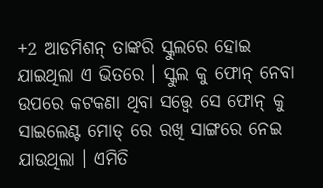+2 ଆଡମିଶନ୍ ତାଙ୍କରି ସ୍କୁଲରେ ହୋଇ ଯାଇଥିଲା ଏ ଭିତରେ । ସ୍କୁଲ କୁ ଫୋନ୍ ନେବା ଉପରେ କଟକଣା ଥିବା ସତ୍ତ୍ବେ ସେ ଫୋନ୍ କୁ ସାଇଲେଣ୍ଟ ମୋଡ୍ ରେ ରଖି ସାଙ୍ଗରେ ନେଇ ଯାଉଥିଲା । ଏମିତି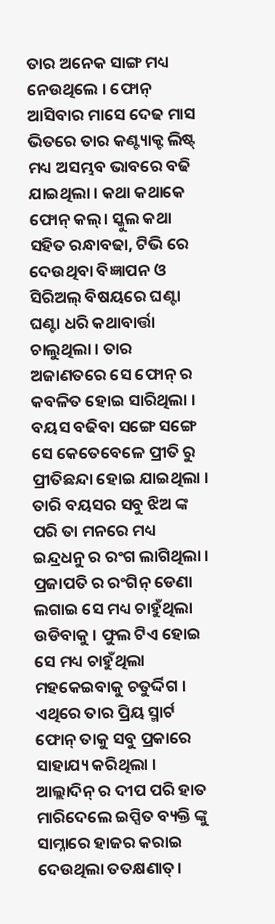ତାର ଅନେକ ସାଙ୍ଗ ମଧ୍ୟ ନେଉଥିଲେ । ଫୋନ୍ ଆସିବାର ମାସେ ଦେଢ ମାସ ଭିତରେ ତାର କଣ୍ଟ୍ୟାକ୍ଟ ଲିଷ୍ଟ୍ ମଧ୍ୟ ଅସମ୍ଭବ ଭାବରେ ବଢି ଯାଇଥିଲା । କଥା କଥାକେ ଫୋନ୍ କଲ୍। ସ୍କୁଲ କଥା ସହିତ ରନ୍ଧାବଢା, ଟିଭି ରେ ଦେଉଥିବା ବିଜ୍ଞାପନ ଓ ସିରିଅଲ୍ ବିଷୟରେ ଘଣ୍ଟା ଘଣ୍ଟା ଧରି କଥାବାର୍ତ୍ତା ଚାଲୁଥିଲା । ତାର ଅଜାଣତରେ ସେ ଫୋନ୍ ର କବଳିତ ହୋଇ ସାରିଥିଲା ।
ବୟସ ବଢିବା ସଙ୍ଗେ ସଙ୍ଗେ ସେ କେତେବେଳେ ପ୍ରୀତି ରୁ ପ୍ରୀତିଛନ୍ଦା ହୋଇ ଯାଇଥିଲା । ତାରି ବୟସର ସବୁ ଝିଅ ଙ୍କ ପରି ତା ମନରେ ମଧ୍ୟ ଇନ୍ଦ୍ରଧନୁ ର ରଂଗ ଲାଗିଥିଲା । ପ୍ରଜାପତି ର ରଂଗିନ୍ ଡେଣା ଲଗାଇ ସେ ମଧ୍ୟ ଚାହୁଁଥିଲା ଉଡିବାକୁ । ଫୁଲ ଟିଏ ହୋଇ ସେ ମଧ୍ୟ ଚାହୁଁଥିଲା ମହକେଇବାକୁ ଚତୁର୍ଦ୍ଦିଗ । ଏଥିରେ ତାର ପ୍ରିୟ ସ୍ମାର୍ଟ ଫୋନ୍ ତାକୁ ସବୁ ପ୍ରକାରେ ସାହାଯ୍ୟ କରିଥିଲା । ଆଲ୍ଲାଦିନ୍ ର ଦୀପ ପରି ହାତ ମାରିଦେଲେ ଇପ୍ସିତ ବ୍ୟକ୍ତି ଙ୍କୁ ସାମ୍ନାରେ ହାଜର କରାଇ ଦେଉଥିଲା ତତକ୍ଷଣାତ୍।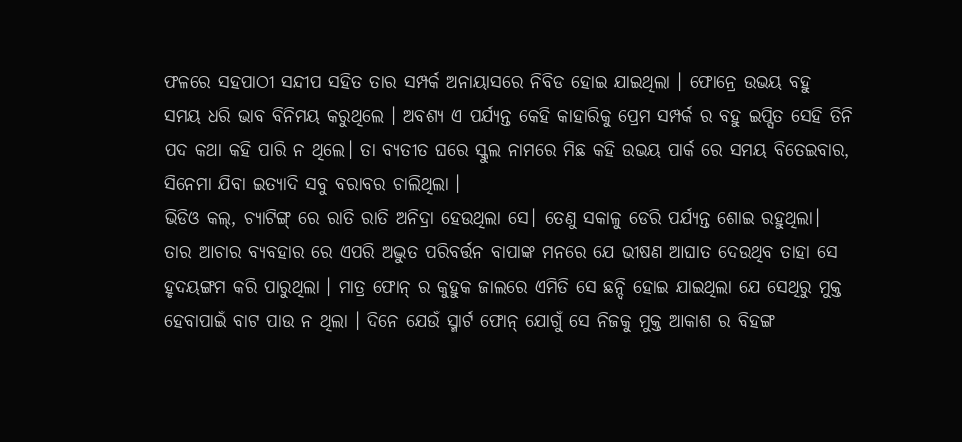ଫଳରେ ସହପାଠୀ ସନ୍ଦୀପ ସହିତ ତାର ସମ୍ପର୍କ ଅନାୟାସରେ ନିବିଡ ହୋଇ ଯାଇଥିଲା । ଫୋନ୍ରେ ଉଭୟ ବହୁ ସମୟ ଧରି ଭାବ ବିନିମୟ କରୁଥିଲେ । ଅବଶ୍ୟ ଏ ପର୍ଯ୍ୟନ୍ତ କେହି କାହାରିକୁ ପ୍ରେମ ସମ୍ପର୍କ ର ବହୁ ଇପ୍ସିତ ସେହି ତିନି ପଦ କଥା କହି ପାରି ନ ଥିଲେ। ତା ବ୍ୟତୀତ ଘରେ ସ୍କୁଲ ନାମରେ ମିଛ କହି ଉଭୟ ପାର୍କ ରେ ସମୟ ବିତେଇବାର, ସିନେମା ଯିବା ଇତ୍ୟାଦି ସବୁ ବରାବର ଚାଲିଥିଲା ।
ଭିଡିଓ କଲ୍, ଚ୍ୟାଟିଙ୍ଗ୍ ରେ ରାତି ରାତି ଅନିଦ୍ରା ହେଉଥିଲା ସେ। ତେଣୁ ସକାଳୁ ଡେରି ପର୍ଯ୍ୟନ୍ତ ଶୋଇ ରହୁଥିଲା। ତାର ଆଚାର ବ୍ୟବହାର ରେ ଏପରି ଅଦ୍ଭୁତ ପରିବର୍ତ୍ତନ ବାପାଙ୍କ ମନରେ ଯେ ଭୀଷଣ ଆଘାତ ଦେଉଥିବ ତାହା ସେ ହୃଦୟଙ୍ଗମ କରି ପାରୁଥିଲା । ମାତ୍ର ଫୋନ୍ ର କୁହୁକ ଜାଲରେ ଏମିତି ସେ ଛନ୍ଦି ହୋଇ ଯାଇଥିଲା ଯେ ସେଥିରୁ ମୁକ୍ତ ହେବାପାଇଁ ବାଟ ପାଉ ନ ଥିଲା । ଦିନେ ଯେଉଁ ସ୍ମାର୍ଟ ଫୋନ୍ ଯୋଗୁଁ ସେ ନିଜକୁ ମୁକ୍ତ ଆକାଶ ର ବିହଙ୍ଗ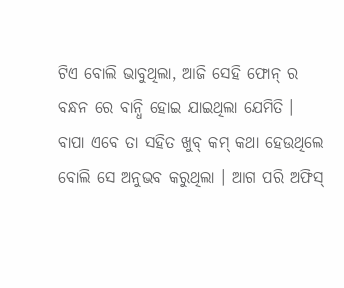ଟିଏ ବୋଲି ଭାବୁଥିଲା, ଆଜି ସେହି ଫୋନ୍ ର ବନ୍ଧନ ରେ ବାନ୍ଧି ହୋଇ ଯାଇଥିଲା ଯେମିତି ।
ବାପା ଏବେ ତା ସହିତ ଖୁବ୍ କମ୍ କଥା ହେଉଥିଲେ ବୋଲି ସେ ଅନୁଭବ କରୁଥିଲା । ଆଗ ପରି ଅଫିସ୍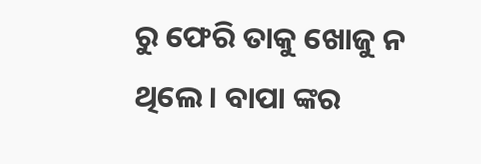ରୁ ଫେରି ତାକୁ ଖୋଜୁ ନ ଥିଲେ। ବାପା ଙ୍କର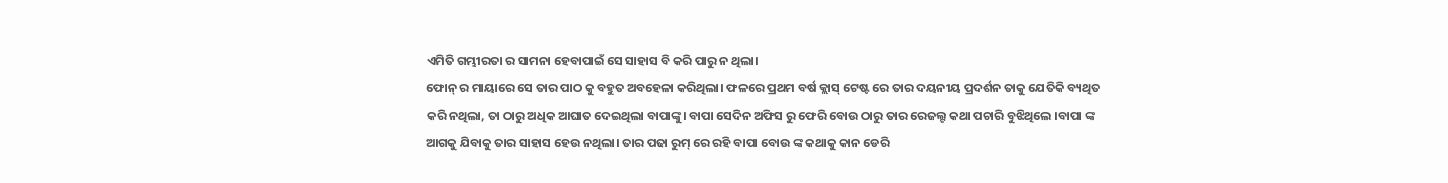ଏମିତି ଗମ୍ଭୀରତା ର ସାମନା ହେବାପାଇଁ ସେ ସାହାସ ବି କରି ପାରୁ ନ ଥିଲା।
ଫୋନ୍ ର ମାୟାରେ ସେ ତାର ପାଠ କୁ ବହୁତ ଅବହେଳା କରିଥିଲା। ଫଳରେ ପ୍ରଥମ ବର୍ଷ କ୍ଲାସ୍ ଟେଷ୍ଟ ରେ ତାର ଦୟନୀୟ ପ୍ରଦର୍ଶନ ତାକୁ ଯେତିକି ବ୍ୟଥିତ କରି ନଥିଲା, ତା ଠାରୁ ଅଧିକ ଆଘାତ ଦେଇଥିଲା ବାପାଙ୍କୁ। ବାପା ସେଦିନ ଅଫିସ ରୁ ଫେରି ବୋଉ ଠାରୁ ତାର ରେଜଲ୍ଟ କଥା ପଚାରି ବୁଝିଥିଲେ ।ବାପା ଙ୍କ ଆଗକୁ ଯିବାକୁ ତାର ସାହାସ ହେଉ ନଥିଲା। ତାର ପଢା ରୁମ୍ ରେ ରହି ବାପା ବୋଉ ଙ୍କ କଥାକୁ କାନ ଡେରି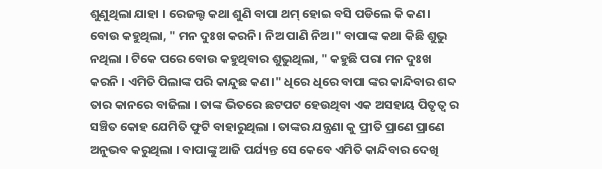ଶୁଣୁଥିଲା ଯାହା । ରେଜଲ୍ଟ କଥା ଶୁଣି ବାପା ଥମ୍ ହୋଇ ବସି ପଡିଲେ କି କଣ। ବୋଉ କହୁଥିଲା, " ମନ ଦୁଃଖ କରନି। ନିଅ ପାଣି ନିଅ।" ବାପାଙ୍କ କଥା କିଛି ଶୁଭୁ ନଥିଲା । ଟିକେ ପରେ ବୋଉ କହୁଥିବାର ଶୁଭୁଥିଲା, " କହୁଛି ପରା ମନ ଦୁଃଖ କରନି । ଏମିତି ପିଲାଙ୍କ ପରି କାନ୍ଦୁଛ କଣ।" ଧିରେ ଧିରେ ବାପା ଙ୍କର କାନ୍ଦିବାର ଶବ୍ଦ ତାର କାନରେ ବାଜିଲା । ତାଙ୍କ ଭିତରେ ଛଟପଟ ହେଉଥିବା ଏକ ଅସହାୟ ପିତୃତ୍ବ ର ସଞ୍ଚିତ କୋହ ଯେମିତି ଫୁଟି ବାହାରୁଥିଲା । ତାଙ୍କର ଯନ୍ତ୍ରଣା କୁ ପ୍ରୀତି ପ୍ରାଣେ ପ୍ରାଣେ ଅନୁଭବ କରୁଥିଲା । ବାପାଙ୍କୁ ଆଜି ପର୍ଯ୍ୟନ୍ତ ସେ କେବେ ଏମିତି କାନ୍ଦିବାର ଦେଖି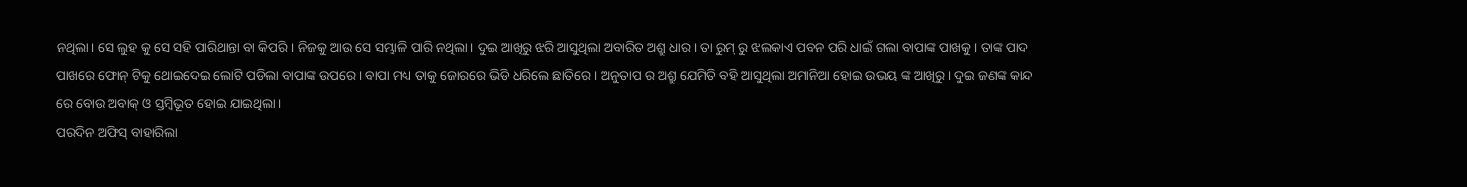ନଥିଲା। ସେ ଲୁହ କୁ ସେ ସହି ପାରିଥାନ୍ତା ବା କିପରି । ନିଜକୁ ଆଉ ସେ ସମ୍ଭାଳି ପାରି ନଥିଲା। ଦୁଇ ଆଖିରୁ ଝରି ଆସୁଥିଲା ଅବାରିତ ଅଶ୍ରୁ ଧାର। ତା ରୁମ୍ ରୁ ଝଲକାଏ ପବନ ପରି ଧାଇଁ ଗଲା ବାପାଙ୍କ ପାଖକୁ । ତାଙ୍କ ପାଦ ପାଖରେ ଫୋନ୍ ଟିକୁ ଥୋଇଦେଇ ଲୋଟି ପଡିଲା ବାପାଙ୍କ ଉପରେ। ବାପା ମଧ୍ୟ ତାକୁ ଜୋରରେ ଭିଡି ଧରିଲେ ଛାତିରେ । ଅନୁତାପ ର ଅଶ୍ରୁ ଯେମିତି ବହି ଆସୁଥିଲା ଅମାନିଆ ହୋଇ ଉଭୟ ଙ୍କ ଆଖିରୁ। ଦୁଇ ଜଣଙ୍କ କାନ୍ଦ ରେ ବୋଉ ଅବାକ୍ ଓ ସ୍ତମ୍ବିଭୂତ ହୋଇ ଯାଇଥିଲା ।
ପରଦିନ ଅଫିସ୍ ବାହାରିଲା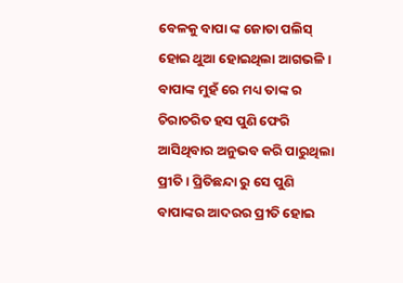ବେଳକୁ ବାପା ଙ୍କ ଜୋତା ପଲିସ୍ ହୋଇ ଥୁଆ ହୋଇଥିଲା ଆଗଭଳି । ବାପାଙ୍କ ମୁହଁ ରେ ମଧ୍ୟ ତାଙ୍କ ର ଚିରାଚରିତ ହସ ପୁଣି ଫେରି ଆସିଥିବାର ଅନୁଭବ କରି ପାରୁଥିଲା ପ୍ରୀତି । ପ୍ରିତିଛନ୍ଦା ରୁ ସେ ପୁଣି ବାପାଙ୍କର ଆଦରର ପ୍ରୀତି ହୋଇ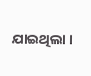ଯାଇଥିଲା ।